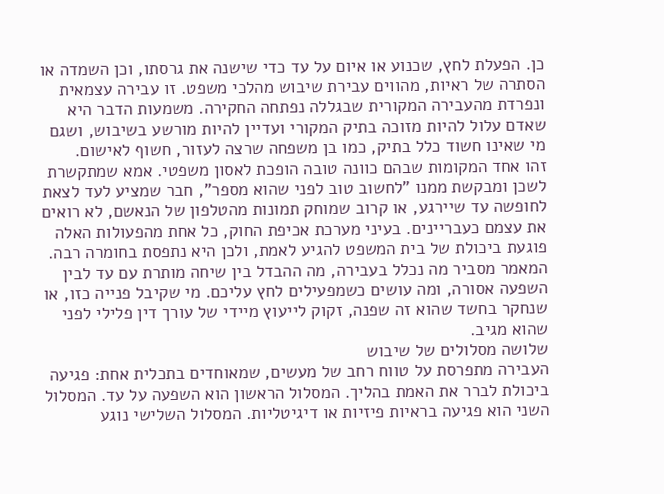כן. הפעלת לחץ, שכנוע או איום על עד כדי שישנה את גרסתו, וכן השמדה או הסתרה של ראיות, מהווים עבירת שיבוש מהלכי משפט. זו עבירה עצמאית ונפרדת מהעבירה המקורית שבגללה נפתחה החקירה. משמעות הדבר היא שאדם עלול להיות מזוכה בתיק המקורי ועדיין להיות מורשע בשיבוש, ושגם מי שאינו חשוד כלל בתיק, כמו בן משפחה שרצה לעזור, חשוף לאישום.
זהו אחד המקומות שבהם כוונה טובה הופכת לאסון משפטי. אמא שמתקשרת לשכן ומבקשת ממנו "לחשוב טוב לפני שהוא מספר", חבר שמציע לעד לצאת לחופשה עד שיירגע, או קרוב שמוחק תמונות מהטלפון של הנאשם, לא רואים את עצמם כעבריינים. בעיני מערכת אכיפת החוק, כל אחת מהפעולות האלה פוגעת ביכולת של בית המשפט להגיע לאמת, ולכן היא נתפסת בחומרה רבה.
המאמר מסביר מה נכלל בעבירה, מה ההבדל בין שיחה מותרת עם עד לבין השפעה אסורה, ומה עושים כשמפעילים לחץ עליכם. מי שקיבל פנייה כזו, או שנחקר בחשד שהוא זה שפנה, זקוק לייעוץ מיידי של עורך דין פלילי לפני שהוא מגיב.
שלושה מסלולים של שיבוש
העבירה מתפרסת על טווח רחב של מעשים, שמאוחדים בתכלית אחת: פגיעה ביכולת לברר את האמת בהליך. המסלול הראשון הוא השפעה על עד. המסלול השני הוא פגיעה בראיות פיזיות או דיגיטליות. המסלול השלישי נוגע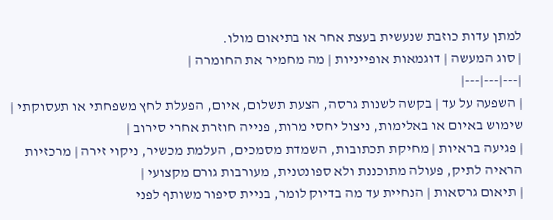למתן עדות כוזבת שנעשית בעצת אחר או בתיאום מולו.
| סוג המעשה | דוגמאות אופייניות | מה מחמיר את החומרה |
|---|---|---|
| השפעה על עד | בקשה לשנות גרסה, הצעת תשלום, איום, הפעלת לחץ משפחתי או תעסוקתי | שימוש באיום או באלימות, ניצול יחסי מרות, פנייה חוזרת אחרי סירוב |
| פגיעה בראיות | מחיקת תכתובות, השמדת מסמכים, העלמת מכשיר, ניקוי זירה | מרכזיות הראיה לתיק, פעולה מתוכננת ולא ספונטנית, מעורבות גורם מקצועי |
| תיאום גרסאות | הנחיית עד מה בדיוק לומר, בניית סיפור משותף לפני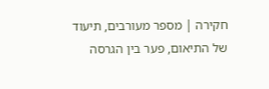חקירה | מספר מעורבים, תיעוד של התיאום, פער בין הגרסה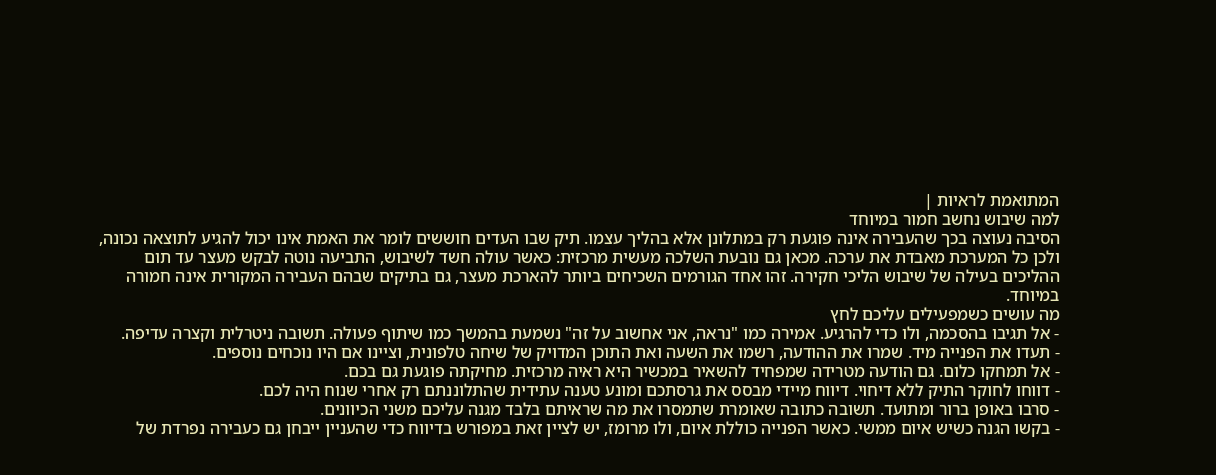המתואמת לראיות |
למה שיבוש נחשב חמור במיוחד
הסיבה נעוצה בכך שהעבירה אינה פוגעת רק במתלונן אלא בהליך עצמו. תיק שבו העדים חוששים לומר את האמת אינו יכול להגיע לתוצאה נכונה, ולכן כל המערכת מאבדת את ערכה. מכאן גם נובעת השלכה מעשית מרכזית: כאשר עולה חשד לשיבוש, התביעה נוטה לבקש מעצר עד תום ההליכים בעילה של שיבוש הליכי חקירה. זהו אחד הגורמים השכיחים ביותר להארכת מעצר, גם בתיקים שבהם העבירה המקורית אינה חמורה במיוחד.
מה עושים כשמפעילים עליכם לחץ
- אל תגיבו בהסכמה, ולו כדי להרגיע. אמירה כמו "נראה, אני אחשוב על זה" נשמעת בהמשך כמו שיתוף פעולה. תשובה ניטרלית וקצרה עדיפה.
- תעדו את הפנייה מיד. שמרו את ההודעה, רשמו את השעה ואת התוכן המדויק של שיחה טלפונית, וציינו אם היו נוכחים נוספים.
- אל תמחקו כלום. גם הודעה מטרידה שמפחיד להשאיר במכשיר היא ראיה מרכזית. מחיקתה פוגעת גם בכם.
- דווחו לחוקר התיק ללא דיחוי. דיווח מיידי מבסס את גרסתכם ומונע טענה עתידית שהתלוננתם רק אחרי שנוח היה לכם.
- סרבו באופן ברור ומתועד. תשובה כתובה שאומרת שתמסרו את מה שראיתם בלבד מגנה עליכם משני הכיוונים.
- בקשו הגנה כשיש איום ממשי. כאשר הפנייה כוללת איום, ולו מרומז, יש לציין זאת במפורש בדיווח כדי שהעניין ייבחן גם כעבירה נפרדת של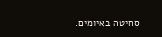סחיטה באיומים.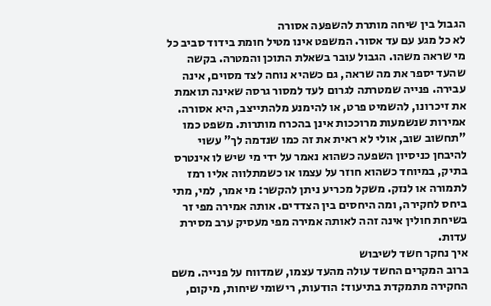הגבול בין שיחה מותרת להשפעה אסורה
לא כל מגע עם עד אסור. המשפט אינו מטיל חומת בידוד סביב כל מי שראה משהו. הגבול עובר בשאלת התוכן והמטרה. בקשה שהעד יספר את מה שראה, גם כשהיא נוחה לצד מסוים, אינה עבירה. פנייה שמטרתה לגרום לעד למסור גרסה שאינה תואמת את זיכרונו, להשמיט פרט, או להימנע מלהתייצב, היא אסורה.
אמירות שנשמעות מרוככות אינן בהכרח מותרות. משפט כמו "תחשוב שוב, אולי לא ראית את זה כמו שנדמה לך" עשוי להיבחן כניסיון השפעה כשהוא נאמר על ידי מי שיש לו אינטרס בתיק, במיוחד כשהוא חוזר על עצמו או כשמתלווה אליו רמז לתמורה או לנזק. משקל מכריע ניתן להקשר: מי אמר, למי, מתי ביחס לחקירה, ומה היחסים בין הצדדים. אותה אמירה מפי זר בשיחת חולין אינה זהה לאותה אמירה מפי מעסיק ערב מסירת עדות.
איך נחקר חשד לשיבוש
ברוב המקרים החשד עולה מהעד עצמו, שמדווח על פנייה. משם החקירה מתמקדת בתיעוד: הודעות, רישומי שיחות, מיקום,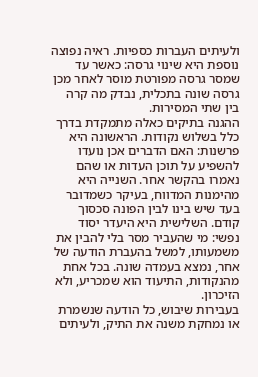ולעיתים העברות כספיות. ראיה נפוצה נוספת היא שינוי גרסה: כאשר עד שמסר גרסה מפורטת מוסר לאחר מכן גרסה שונה בתכלית, נבדק מה קרה בין שתי המסירות.
ההגנה בתיקים כאלה מתמקדת בדרך כלל בשלוש נקודות. הראשונה היא פרשנות: האם הדברים אכן נועדו להשפיע על תוכן העדות או שהם נאמרו בהקשר אחר. השנייה היא מהימנות המדווח, בעיקר כשמדובר בעד שיש בינו לבין הפונה סכסוך קודם. השלישית היא היעדר יסוד נפשי: מי שהעביר מסר בלי להבין את משמעותו, למשל בהעברת הודעה של אחר, נמצא בעמדה שונה. בכל אחת מהנקודות, התיעוד הוא שמכריע, ולא הזיכרון.
בעבירות שיבוש, כל הודעה שנשמרת או נמחקת משנה את התיק, ולעיתים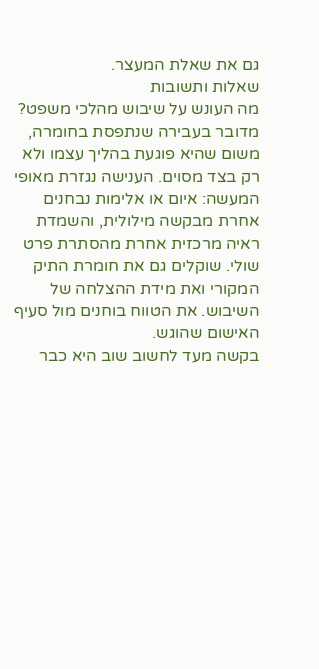גם את שאלת המעצר.
שאלות ותשובות
מה העונש על שיבוש מהלכי משפט?
מדובר בעבירה שנתפסת בחומרה, משום שהיא פוגעת בהליך עצמו ולא רק בצד מסוים. הענישה נגזרת מאופי המעשה: איום או אלימות נבחנים אחרת מבקשה מילולית, והשמדת ראיה מרכזית אחרת מהסתרת פרט שולי. שוקלים גם את חומרת התיק המקורי ואת מידת ההצלחה של השיבוש. את הטווח בוחנים מול סעיף האישום שהוגש.
בקשה מעד לחשוב שוב היא כבר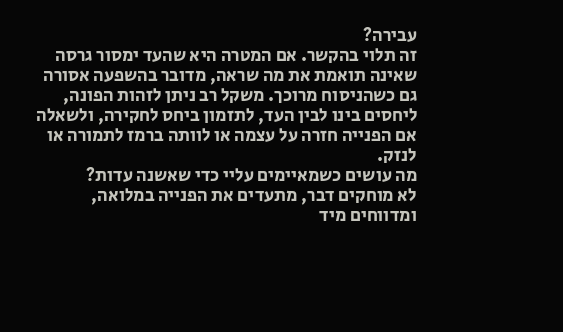עבירה?
זה תלוי בהקשר. אם המטרה היא שהעד ימסור גרסה שאינה תואמת את מה שראה, מדובר בהשפעה אסורה גם כשהניסוח מרוכך. משקל רב ניתן לזהות הפונה, ליחסים בינו לבין העד, לתזמון ביחס לחקירה, ולשאלה אם הפנייה חזרה על עצמה או לוותה ברמז לתמורה או לנזק.
מה עושים כשמאיימים עליי כדי שאשנה עדות?
לא מוחקים דבר, מתעדים את הפנייה במלואה, ומדווחים מיד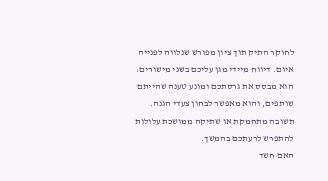לחוקר התיק תוך ציון מפורש שנלווה לפנייה איום. דיווח מיידי מגן עליכם בשני מישורים: הוא מבסס את גרסתכם ומונע טענה שהייתם שותפים, והוא מאפשר לבחון צעדי הגנה. תשובה מתחמקת או שתיקה ממושכת עלולות להתפרש לרעתכם בהמשך.
האם חשד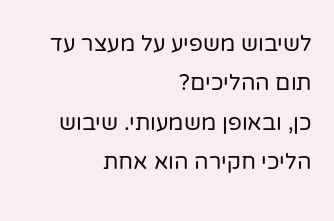לשיבוש משפיע על מעצר עד תום ההליכים?
כן, ובאופן משמעותי. שיבוש הליכי חקירה הוא אחת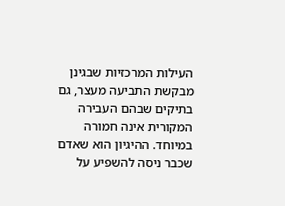העילות המרכזיות שבגינן מבקשת התביעה מעצר, גם בתיקים שבהם העבירה המקורית אינה חמורה במיוחד. ההיגיון הוא שאדם שכבר ניסה להשפיע על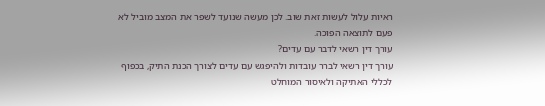ראיות עלול לעשות זאת שוב. לכן מעשה שנועד לשפר את המצב מוביל לא פעם לתוצאה הפוכה.
עורך דין רשאי לדבר עם עדים?
עורך דין רשאי לברר עובדות ולהיפגש עם עדים לצורך הכנת התיק, בכפוף לכללי האתיקה ולאיסור המוחלט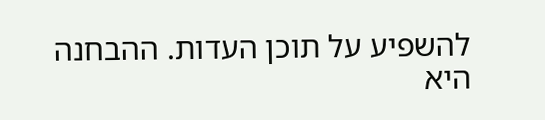להשפיע על תוכן העדות. ההבחנה היא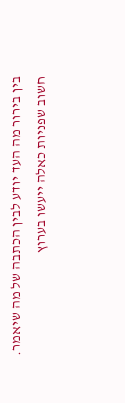בין בירור מה העד יודע לבין הכתבה של מה שיאמר. חשוב שפניות כאלה ייעשו בערוץ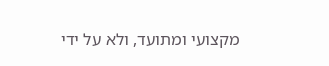מקצועי ומתועד, ולא על ידי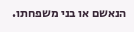הנאשם או בני משפחתו.